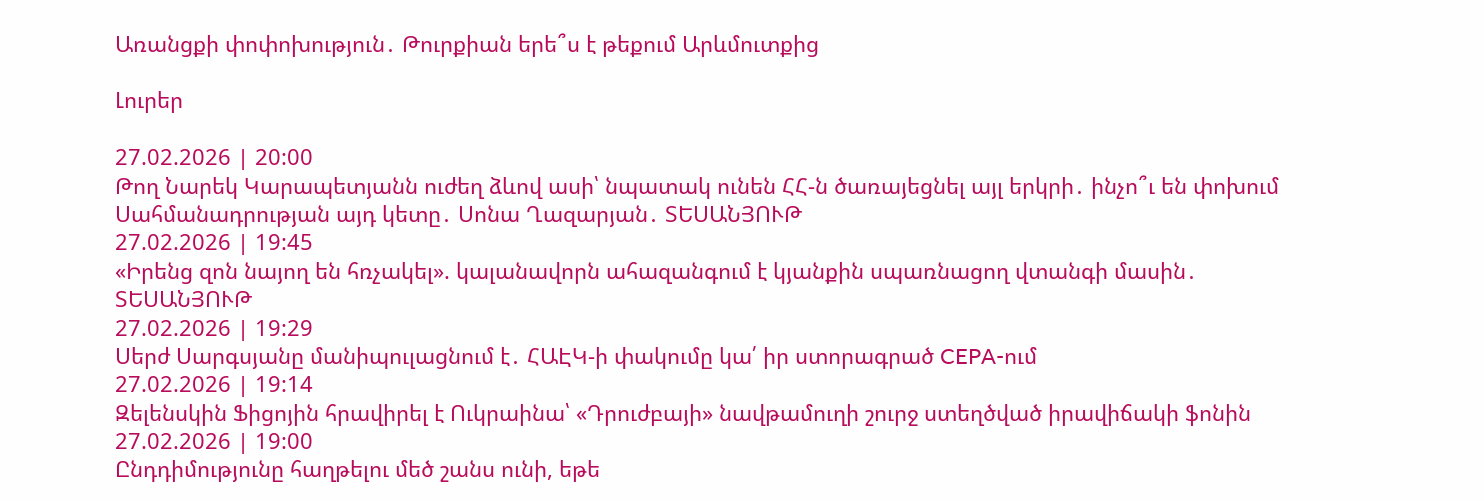Առանցքի փոփոխություն․ Թուրքիան երե՞ս է թեքում Արևմուտքից

Լուրեր

27.02.2026 | 20:00
Թող Նարեկ Կարապետյանն ուժեղ ձևով ասի՝ նպատակ ունեն ՀՀ-ն ծառայեցնել այլ երկրի․ ինչո՞ւ են փոխում Սահմանադրության այդ կետը․ Սոնա Ղազարյան․ ՏԵՍԱՆՅՈՒԹ
27.02.2026 | 19:45
«Իրենց զոն նայող են հռչակել». կալանավորն ահազանգում է կյանքին սպառնացող վտանգի մասին․ ՏԵՍԱՆՅՈՒԹ
27.02.2026 | 19:29
Սերժ Սարգսյանը մանիպուլացնում է․ ՀԱԷԿ-ի փակումը կա՛ իր ստորագրած CEPA-ում
27.02.2026 | 19:14
Զելենսկին Ֆիցոյին հրավիրել է Ուկրաինա՝ «Դրուժբայի» նավթամուղի շուրջ ստեղծված իրավիճակի ֆոնին
27.02.2026 | 19:00
Ընդդիմությունը հաղթելու մեծ շանս ունի, եթե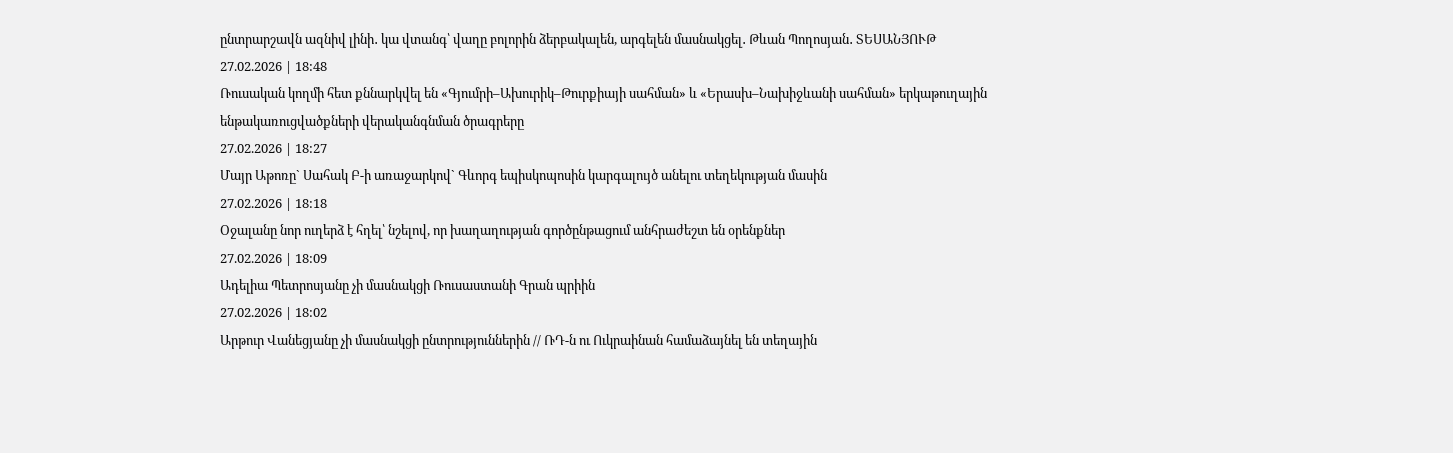ընտրարշավն ազնիվ լինի․ կա վտանգ՝ վաղը բոլորին ձերբակալեն, արգելեն մասնակցել․ Թևան Պողոսյան․ ՏԵՍԱՆՅՈՒԹ
27.02.2026 | 18:48
Ռուսական կողմի հետ քննարկվել են «Գյումրի–Ախուրիկ–Թուրքիայի սահման» և «Երասխ–Նախիջևանի սահման» երկաթուղային ենթակառուցվածքների վերականգնման ծրագրերը
27.02.2026 | 18:27
Մայր Աթոռը` Սահակ Բ-ի առաջարկով` Գևորգ եպիսկոպոսին կարգալույծ անելու տեղեկության մասին
27.02.2026 | 18:18
Օջալանը նոր ուղերձ է հղել՝ նշելով, որ խաղաղության գործընթացում անհրաժեշտ են օրենքներ
27.02.2026 | 18:09
Ադելիա Պետրոսյանը չի մասնակցի Ռուսաստանի Գրան պրիին
27.02.2026 | 18:02
Արթուր Վանեցյանը չի մասնակցի ընտրություններին // ՌԴ-ն ու Ուկրաինան համաձայնել են տեղային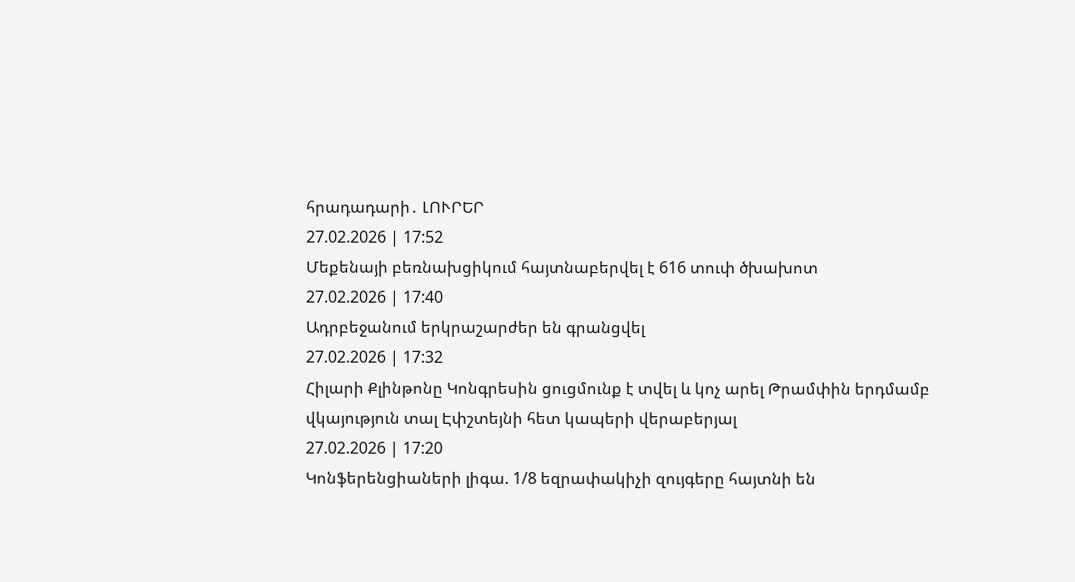հրադադարի․ ԼՈՒՐԵՐ
27.02.2026 | 17:52
Մեքենայի բեռնախցիկում հայտնաբերվել է 616 տուփ ծխախոտ
27.02.2026 | 17:40
Ադրբեջանում երկրաշարժեր են գրանցվել
27.02.2026 | 17:32
Հիլարի Քլինթոնը Կոնգրեսին ցուցմունք է տվել և կոչ արել Թրամփին երդմամբ վկայություն տալ Էփշտեյնի հետ կապերի վերաբերյալ
27.02.2026 | 17:20
Կոնֆերենցիաների լիգա. 1/8 եզրափակիչի զույգերը հայտնի են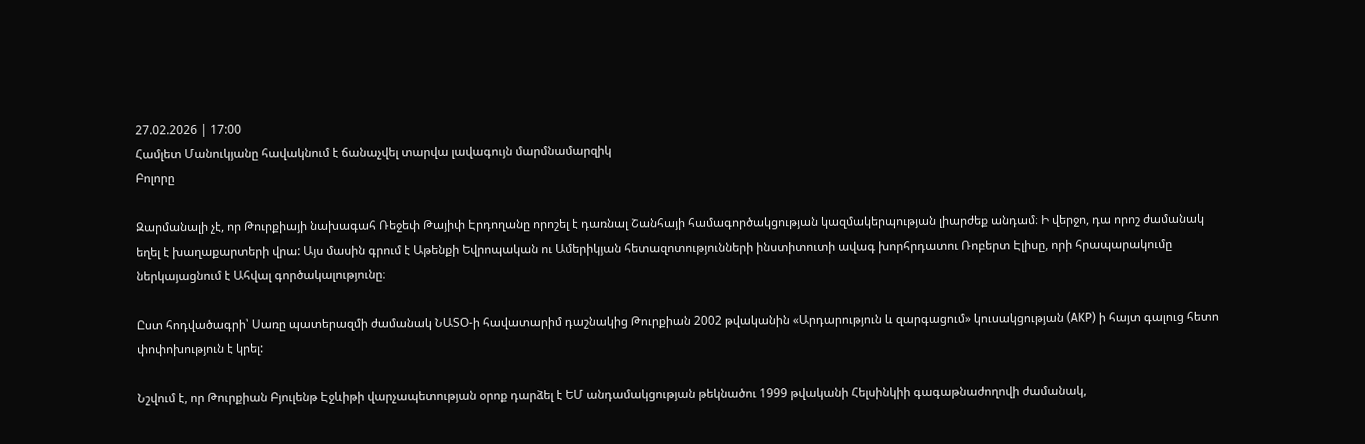27.02.2026 | 17:00
Համլետ Մանուկյանը հավակնում է ճանաչվել տարվա լավագույն մարմնամարզիկ
Բոլորը

Զարմանալի չէ, որ Թուրքիայի նախագահ Ռեջեփ Թայիփ Էրդողանը որոշել է դառնալ Շանհայի համագործակցության կազմակերպության լիարժեք անդամ։ Ի վերջո, դա որոշ ժամանակ եղել է խաղաքարտերի վրա: Այս մասին գրում է Աթենքի Եվրոպական ու Ամերիկյան հետազոտությունների ինստիտուտի ավագ խորհրդատու Ռոբերտ Էլիսը, որի հրապարակումը ներկայացնում է Ահվալ գործակալությունը։

Ըստ հոդվածագրի՝ Սառը պատերազմի ժամանակ ՆԱՏՕ-ի հավատարիմ դաշնակից Թուրքիան 2002 թվականին «Արդարություն և զարգացում» կուսակցության (AKP) ի հայտ գալուց հետո փոփոխություն է կրել:

Նշվում է, որ Թուրքիան Բյուլենթ Էջևիթի վարչապետության օրոք դարձել է ԵՄ անդամակցության թեկնածու 1999 թվականի Հելսինկիի գագաթնաժողովի ժամանակ,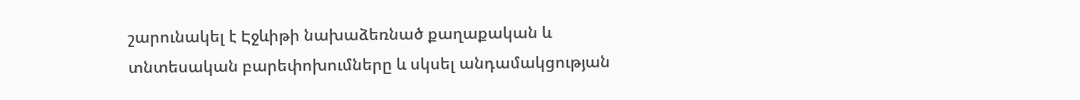շարունակել է Էջևիթի նախաձեռնած քաղաքական և տնտեսական բարեփոխումները և սկսել անդամակցության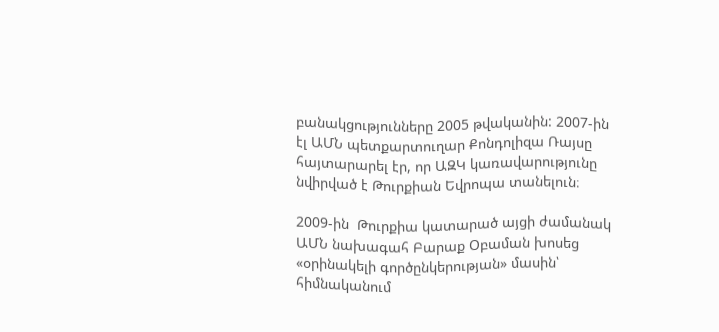բանակցությունները 2005 թվականին: 2007-ին էլ ԱՄՆ պետքարտուղար Քոնդոլիզա Ռայսը հայտարարել էր, որ ԱԶԿ կառավարությունը նվիրված է Թուրքիան Եվրոպա տանելուն։

2009-ին  Թուրքիա կատարած այցի ժամանակ ԱՄՆ նախագահ Բարաք Օբաման խոսեց «օրինակելի գործընկերության» մասին՝ հիմնականում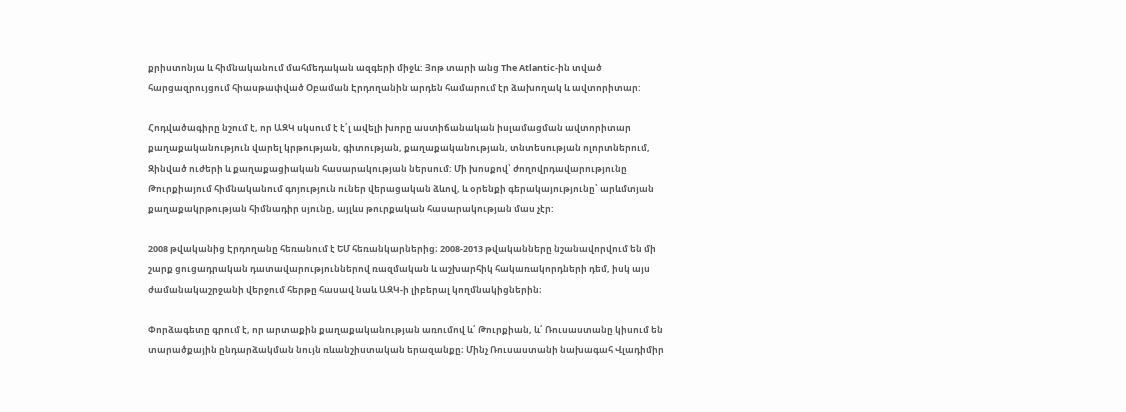քրիստոնյա և հիմնականում մահմեդական ազգերի միջև: Յոթ տարի անց The Atlantic-ին տված հարցազրույցում հիասթափված Օբաման Էրդողանին արդեն համարում էր ձախողակ և ավտորիտար:

Հոդվածագիրը նշում է, որ ԱԶԿ սկսում է է՛լ ավելի խորը աստիճանական իսլամացման ավտորիտար քաղաքականություն վարել կրթության, գիտության, քաղաքականության, տնտեսության ոլորտներում, Զինված ուժերի և քաղաքացիական հասարակության ներսում: Մի խոսքով՝ ժողովրդավարությունը Թուրքիայում հիմնականում գոյություն ուներ վերացական ձևով, և օրենքի գերակայությունը՝ արևմտյան քաղաքակրթության հիմնադիր սյունը, այլևս թուրքական հասարակության մաս չէր:

2008 թվականից Էրդողանը հեռանում է ԵՄ հեռանկարներից։ 2008-2013 թվականները նշանավորվում են մի շարք ցուցադրական դատավարություններով ռազմական և աշխարհիկ հակառակորդների դեմ, իսկ այս ժամանակաշրջանի վերջում հերթը հասավ նաև ԱԶԿ-ի լիբերալ կողմնակիցներին։

Փորձագետը գրում է, որ արտաքին քաղաքականության առումով և՛ Թուրքիան, և՛ Ռուսաստանը կիսում են տարածքային ընդարձակման նույն ռևանշիստական երազանքը։ Մինչ Ռուսաստանի նախագահ Վլադիմիր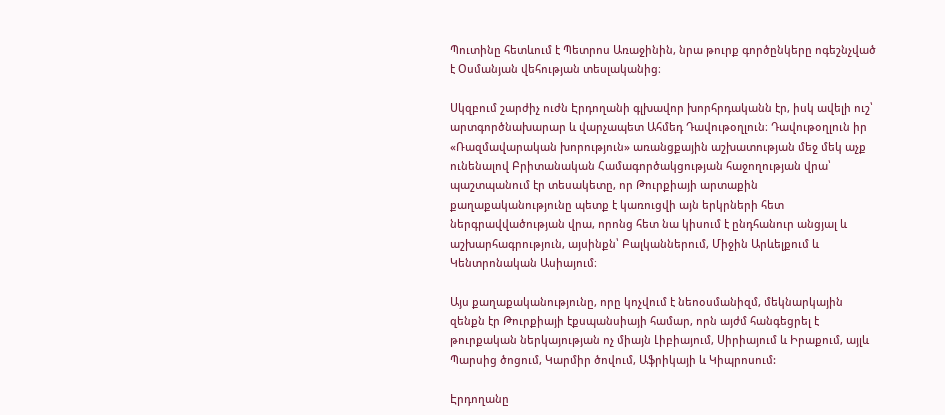Պուտինը հետևում է Պետրոս Առաջինին, նրա թուրք գործընկերը ոգեշնչված է Օսմանյան վեհության տեսլականից։

Սկզբում շարժիչ ուժն Էրդողանի գլխավոր խորհրդականն էր, իսկ ավելի ուշ՝ արտգործնախարար և վարչապետ Ահմեդ Դավութօղլուն։ Դավութօղլուն իր «Ռազմավարական խորություն» առանցքային աշխատության մեջ մեկ աչք ունենալով Բրիտանական Համագործակցության հաջողության վրա՝ պաշտպանում էր տեսակետը, որ Թուրքիայի արտաքին քաղաքականությունը պետք է կառուցվի այն երկրների հետ ներգրավվածության վրա, որոնց հետ նա կիսում է ընդհանուր անցյալ և աշխարհագրություն, այսինքն՝ Բալկաններում, Միջին Արևելքում և Կենտրոնական Ասիայում։

Այս քաղաքականությունը, որը կոչվում է նեոօսմանիզմ, մեկնարկային զենքն էր Թուրքիայի էքսպանսիայի համար, որն այժմ հանգեցրել է թուրքական ներկայության ոչ միայն Լիբիայում, Սիրիայում և Իրաքում, այլև Պարսից ծոցում, Կարմիր ծովում, Աֆրիկայի և Կիպրոսում:

Էրդողանը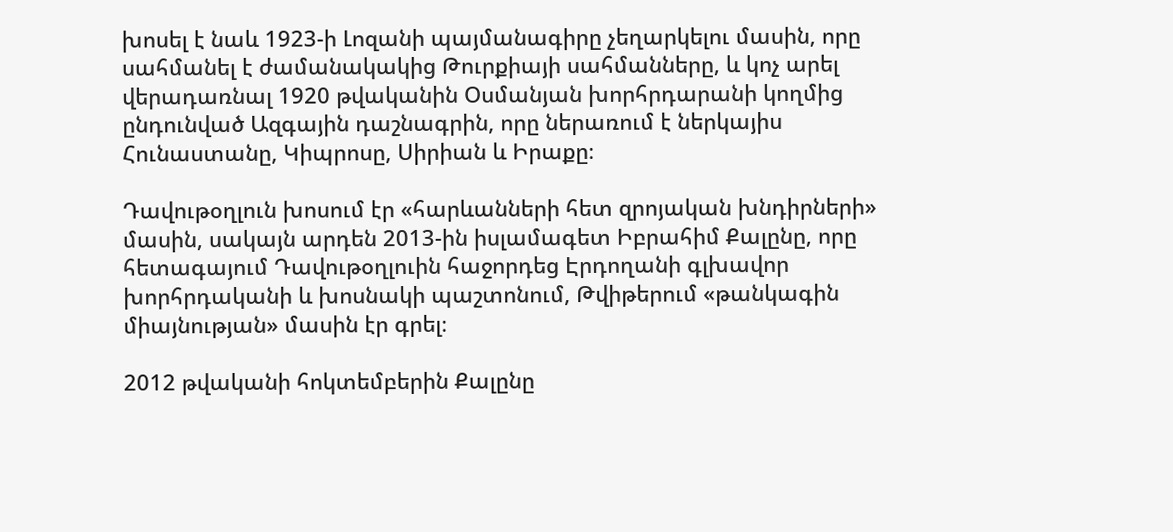խոսել է նաև 1923-ի Լոզանի պայմանագիրը չեղարկելու մասին, որը սահմանել է ժամանակակից Թուրքիայի սահմանները, և կոչ արել վերադառնալ 1920 թվականին Օսմանյան խորհրդարանի կողմից ընդունված Ազգային դաշնագրին, որը ներառում է ներկայիս Հունաստանը, Կիպրոսը, Սիրիան և Իրաքը։

Դավութօղլուն խոսում էր «հարևանների հետ զրոյական խնդիրների» մասին, սակայն արդեն 2013-ին իսլամագետ Իբրահիմ Քալընը, որը հետագայում Դավութօղլուին հաջորդեց Էրդողանի գլխավոր խորհրդականի և խոսնակի պաշտոնում, Թվիթերում «թանկագին միայնության» մասին էր գրել։

2012 թվականի հոկտեմբերին Քալընը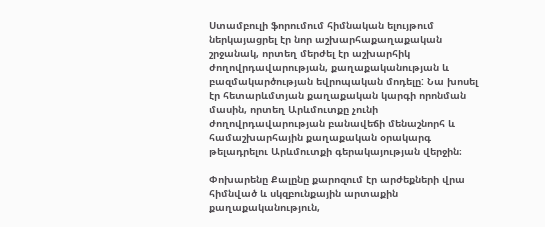Ստամբուլի ֆորումում հիմնական ելույթում ներկայացրել էր նոր աշխարհաքաղաքական շրջանակ, որտեղ մերժել էր աշխարհիկ ժողովրդավարության, քաղաքականության և բազմակարծության եվրոպական մոդելը: Նա խոսել էր հետարևմտյան քաղաքական կարգի որոնման մասին, որտեղ Արևմուտքը չունի ժողովրդավարության բանավեճի մենաշնորհ և համաշխարհային քաղաքական օրակարգ թելադրելու Արևմուտքի գերակայության վերջին։

Փոխարենը Քալընը քարոզում էր արժեքների վրա հիմնված և սկզբունքային արտաքին քաղաքականություն,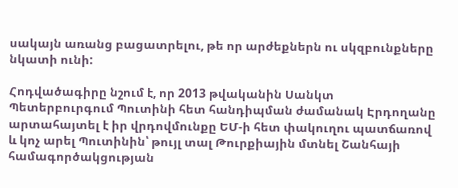սակայն առանց բացատրելու, թե որ արժեքներն ու սկզբունքները նկատի ունի:

Հոդվածագիրը նշում է, որ 2013 թվականին Սանկտ Պետերբուրգում Պուտինի հետ հանդիպման ժամանակ Էրդողանը արտահայտել է իր վրդովմունքը ԵՄ-ի հետ փակուղու պատճառով և կոչ արել Պուտինին՝ թույլ տալ Թուրքիային մտնել Շանհայի համագործակցության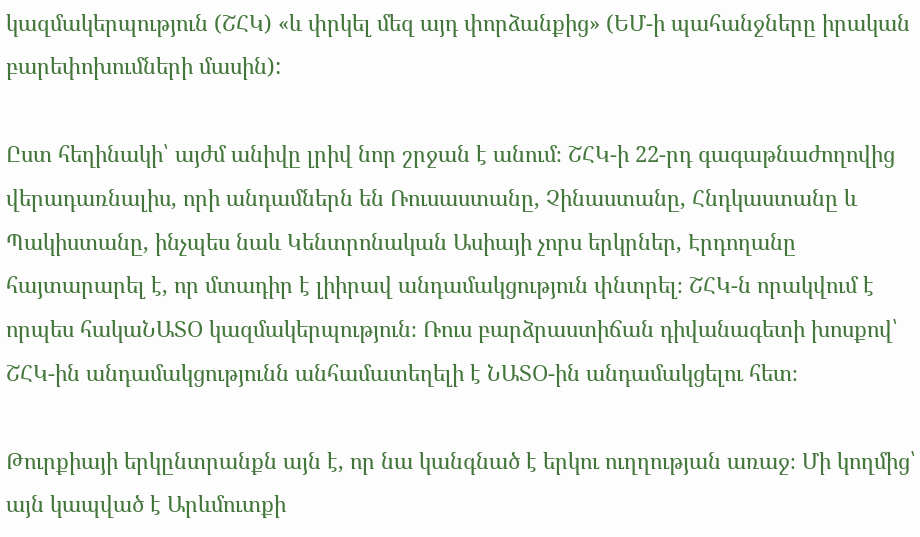կազմակերպություն (ՇՀԿ) «և փրկել մեզ այդ փորձանքից» (ԵՄ-ի պահանջները իրական բարեփոխումների մասին):

Ըստ հեղինակի՝ այժմ անիվը լրիվ նոր շրջան է անում։ ՇՀԿ-ի 22-րդ գագաթնաժողովից վերադառնալիս, որի անդամներն են Ռուսաստանը, Չինաստանը, Հնդկաստանը և Պակիստանը, ինչպես նաև Կենտրոնական Ասիայի չորս երկրներ, Էրդողանը հայտարարել է, որ մտադիր է լիիրավ անդամակցություն փնտրել։ ՇՀԿ-ն որակվում է որպես հակաՆԱՏՕ կազմակերպություն։ Ռուս բարձրաստիճան դիվանագետի խոսքով՝ ՇՀԿ-ին անդամակցությունն անհամատեղելի է ՆԱՏՕ-ին անդամակցելու հետ։

Թուրքիայի երկընտրանքն այն է, որ նա կանգնած է երկու ուղղության առաջ։ Մի կողմից՝ այն կապված է Արևմուտքի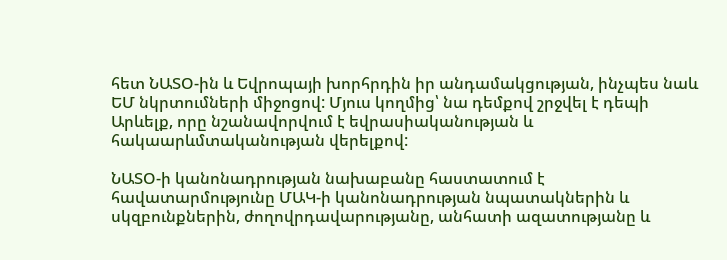հետ ՆԱՏՕ-ին և Եվրոպայի խորհրդին իր անդամակցության, ինչպես նաև ԵՄ նկրտումների միջոցով: Մյուս կողմից՝ նա դեմքով շրջվել է դեպի Արևելք, որը նշանավորվում է եվրասիականության և հակաարևմտականության վերելքով:

ՆԱՏՕ-ի կանոնադրության նախաբանը հաստատում է հավատարմությունը ՄԱԿ-ի կանոնադրության նպատակներին և սկզբունքներին, ժողովրդավարությանը, անհատի ազատությանը և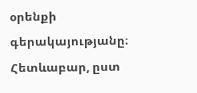օրենքի գերակայությանը։ Հետևաբար, ըստ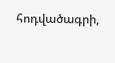հոդվածագրի,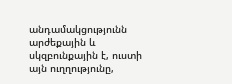անդամակցությունն արժեքային և սկզբունքային է, ուստի այն ուղղությունը,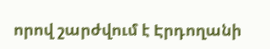որով շարժվում է Էրդողանի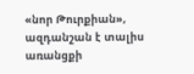«նոր Թուրքիան», ազդանշան է տալիս առանցքի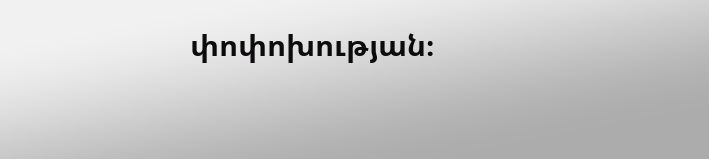փոփոխության։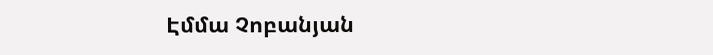Էմմա Չոբանյան